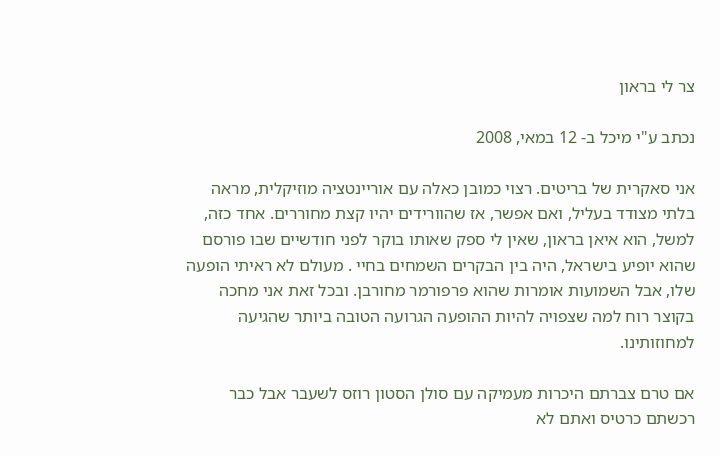צר לי בראון

נכתב ע"י מיכל ב- 12 במאי, 2008

אני סאקרית של בריטים. רצוי כמובן כאלה עם אוריינטציה מוזיקלית, מראה בלתי מצודד בעליל, ואם אפשר, אז שהוורידים יהיו קצת מחוררים. אחד כזה, למשל, הוא איאן בראון, שאין לי ספק שאותו בוקר לפני חודשיים שבו פורסם שהוא יופיע בישראל, היה בין הבקרים השמחים בחיי . מעולם לא ראיתי הופעה שלו, אבל השמועות אומרות שהוא פרפורמר מחורבן. ובכל זאת אני מחכה בקוצר רוח למה שצפויה להיות ההופעה הגרועה הטובה ביותר שהגיעה למחוזותינו.

אם טרם צברתם היכרות מעמיקה עם סולן הסטון רוזס לשעבר אבל כבר רכשתם כרטיס ואתם לא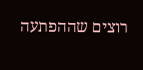רוצים שההפתעה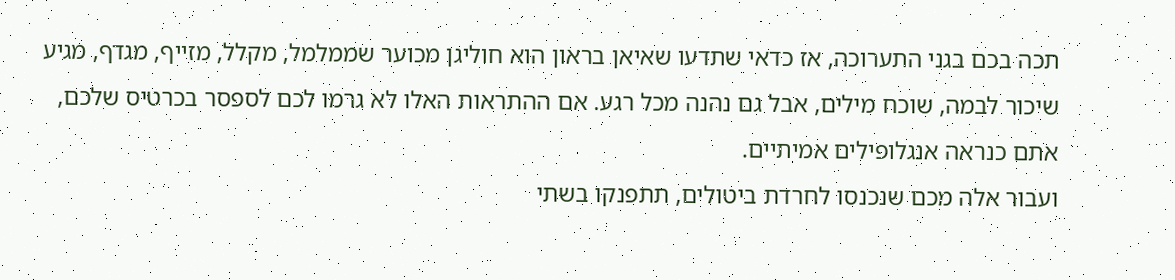תכה בכם בגני התערוכה, אז כדאי שתדעו שאיאן בראון הוא חוליגן מכוער שממלמל, מקלל, מזייף, מגדף, מגיע שיכור לבמה, שוכח מילים, אבל גם נהנה מכל רגע. אם ההתראות האלו לא גרמו לכם לספסר בכרטיס שלכם, אתם כנראה אנגלופילים אמיתיים.
ועבור אלה מכם שנכנסו לחרדת ביטולים, תתפנקו בשתי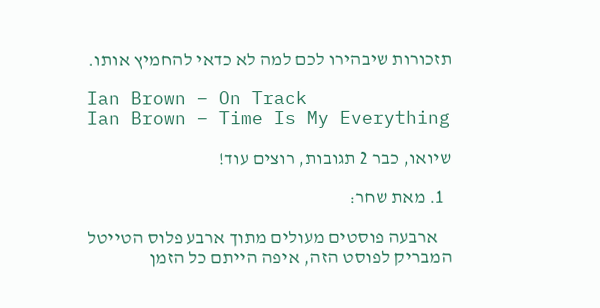תזכורות שיבהירו לכם למה לא כדאי להחמיץ אותו.

Ian Brown – On Track
Ian Brown – Time Is My Everything

שיואו, כבר 2 תגובות, רוצים עוד!

  1. מאת שחר:

    ארבעה פוסטים מעולים מתוך ארבע פלוס הטייטל המבריק לפוסט הזה, איפה הייתם כל הזמן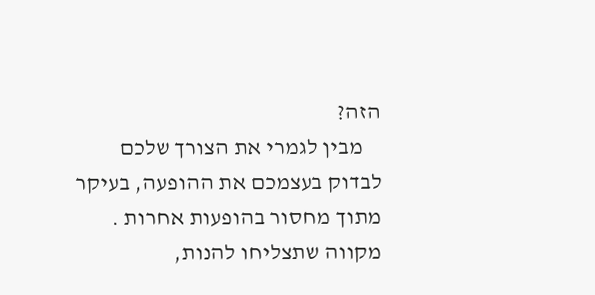הזה?
    מבין לגמרי את הצורך שלכם לבדוק בעצמכם את ההופעה, בעיקר מתוך מחסור בהופעות אחרות . מקווה שתצליחו להנות,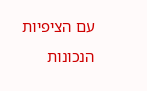עם הציפיות הנכונות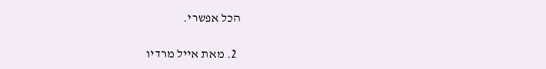הכל אפשרי.

  2. מאת אייל מרדיו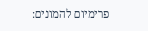פרימיום להמונים: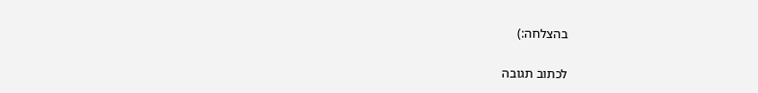בהצלחה:)

לכתוב תגובה